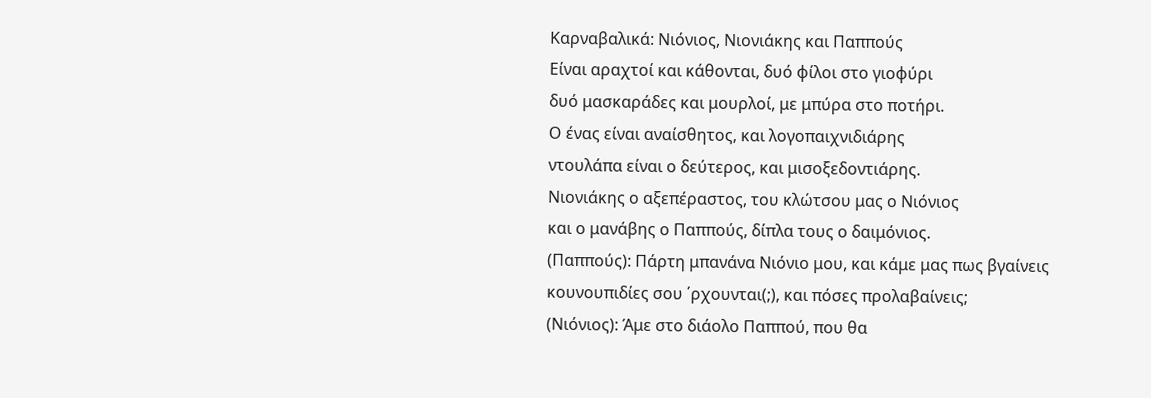Καρναβαλικά: Νιόνιος, Νιονιάκης και Παππούς
Είναι αραχτοί και κάθονται, δυό φίλοι στο γιοφύρι
δυό μασκαράδες και μουρλοί, με μπύρα στο ποτήρι.
Ο ένας είναι αναίσθητος, και λογοπαιχνιδιάρης
ντουλάπα είναι ο δεύτερος, και μισοξεδοντιάρης.
Νιονιάκης ο αξεπέραστος, του κλώτσου μας ο Νιόνιος
και ο μανάβης ο Παππούς, δίπλα τους ο δαιμόνιος.
(Παππούς): Πάρτη μπανάνα Νιόνιο μου, και κάμε μας πως βγαίνεις
κουνουπιδίες σου ΄ρχουνται(;), και πόσες προλαβαίνεις;
(Νιόνιος): Άμε στο διάολο Παππού, που θα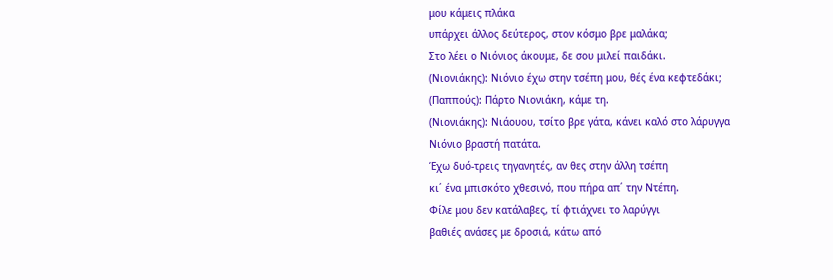μου κάμεις πλάκα
υπάρχει άλλος δεύτερος, στον κόσμο βρε μαλάκα;
Στο λέει ο Νιόνιος άκουμε, δε σου μιλεί παιδάκι.
(Νιονιάκης): Νιόνιο έχω στην τσέπη μου, θές ένα κεφτεδάκι;
(Παππούς): Πάρτο Νιονιάκη, κάμε τη.
(Νιονιάκης): Νιάουου, τσίτο βρε γάτα, κάνει καλό στο λάρυγγα
Νιόνιο βραστή πατάτα.
Έχω δυό-τρεις τηγανητές, αν θες στην άλλη τσέπη
κι΄ ένα μπισκότο χθεσινό, που πήρα απ΄ την Ντέπη.
Φίλε μου δεν κατάλαβες, τί φτιάχνει το λαρύγγι
βαθιές ανάσες με δροσιά, κάτω από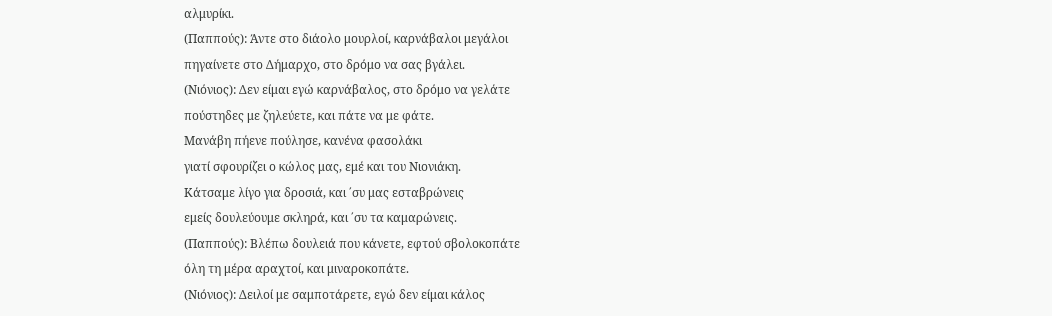αλμυρίκι.
(Παππούς): Άντε στο διάολο μουρλοί, καρνάβαλοι μεγάλοι
πηγαίνετε στο Δήμαρχο, στο δρόμο να σας βγάλει.
(Νιόνιος): Δεν είμαι εγώ καρνάβαλος, στο δρόμο να γελάτε
πούστηδες με ζηλεύετε, και πάτε να με φάτε.
Μανάβη πήενε πούλησε, κανένα φασολάκι
γιατί σφουρίζει ο κώλος μας, εμέ και του Νιονιάκη.
Κάτσαμε λίγο για δροσιά, και ΄συ μας εσταβρώνεις
εμείς δουλεύουμε σκληρά, και ΄συ τα καμαρώνεις.
(Παππούς): Βλέπω δουλειά που κάνετε, εφτού σβολοκοπάτε
όλη τη μέρα αραχτοί, και μιναροκοπάτε.
(Νιόνιος): Δειλοί με σαμποτάρετε, εγώ δεν είμαι κάλος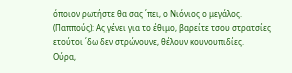όποιον ρωτήστε θα σας ΄πει, ο Νιόνιος ο μεγάλος.
(Παππούς): Ας γένει για το έθιμο, βαρείτε τσου στρατσίες
ετούτοι ΄δω δεν στρώνουνε, θέλουν κουνουπιδίες.
Ούρα,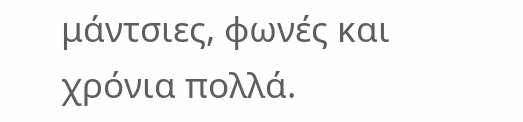μάντσιες, φωνές και χρόνια πολλά.